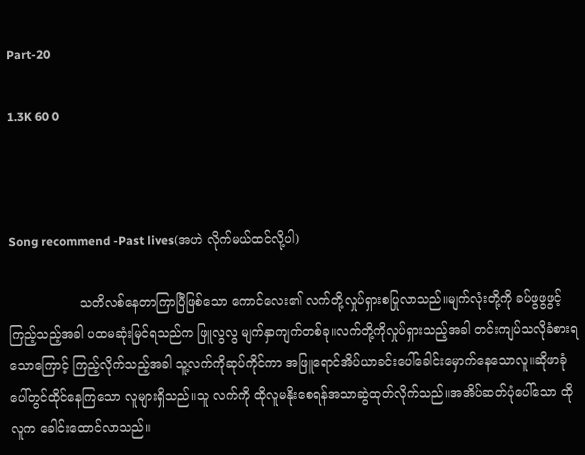Part-20

1.3K 60 0



Song recommend -Past lives(အဟဲ လိုက်မယ်ထင်လို့ပါ)

                  သတိလစ်နေတာကြာပြီဖြစ်သော ကောင်လေး၏ လက်တို့လှုပ်ရှားစပြုလာသည်။မျက်လုံးတို့ကို ခပ်ဖွဖွဖွင့်ကြည့်သည့်အခါ ပထမဆုံးမြင်ရသည်က ဖြူလွလွ မျက်နှာကျက်တစ်ခု။လက်တို့ကိုလှုပ်ရှားသည့်အခါ တင်းကျပ်သလိုခံစားရသောကြောင့် ကြည့်လိုက်သည့်အခါ သူ့လက်ကိုဆုပ်ကိုင်ကာ ‌အဖြူရောင်အိပ်ယာခင်းပေါ်ခေါင်း‌မှောက်နေသောလူ။ဆိုဖာခုံပေါ်တွင်ထိုင်နေကြသော လူများရှိသည်။သူ လက်ကို ထိုလူမနိုးစေရန်အသာဆွဲထုတ်လိုက်သည်။အအိပ်ဆတ်ပုံပေါ်သော ထိုလူက ခေါင်းထောင်လာသည်။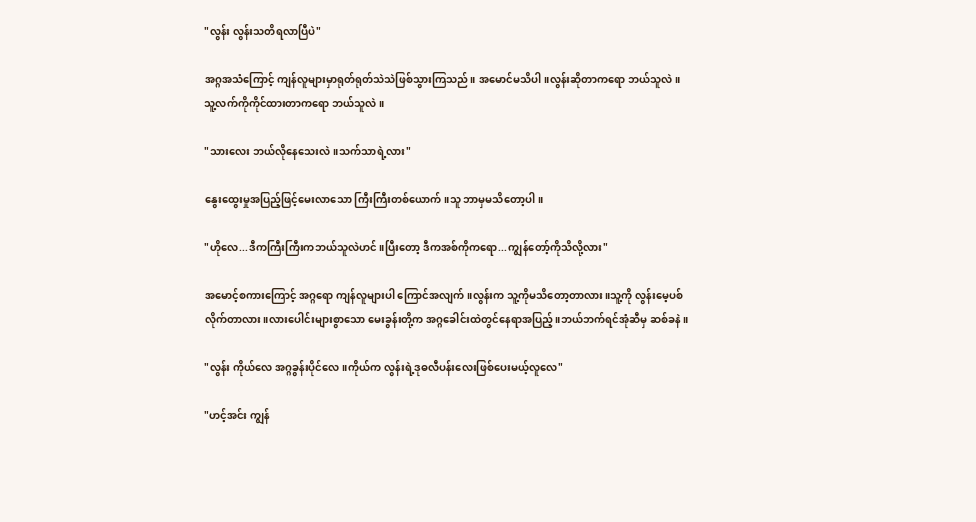"လွန်း လွန်းသတိရလာပြီပဲ"

အဂ္ဂအသံကြောင့် ကျန်လူများမှာရုတ်ရုတ်သဲသဲဖြစ်သွားကြသည်။ အမောင်မသိပါ။လွန်းဆိုတာကရော ဘယ်သူလဲ။သူ့လက်ကိုကိုင်ထားတာကရော ဘယ်သူလဲ။

"သားလေး ဘယ်လိုနေသေးလဲ။သက်သာရဲ့လား"

နွေးထွေးမှုအပြည့်ဖြင့်မေးလာသော ကြီးကြီးတစ်ယောက်။သူ ဘာမှမသိတော့ပါ။

"ဟိုလေ...ဒီကကြီးကြီးကဘယ်သူလဲဟင်။ပြီးတော့ ဒီကအစ်ကိုကရော...ကျွန်တော့်ကိုသိလို့လား"

အမောင့်စကားကြောင့် အဂ္ဂရော ကျန်လူများပါ ကြောင်အလျက်။လွန်းက သူ့ကိုမသိတော့တာလား။သူ့ကို လွန်းမေ့ပစ်လိုက်တာလား။လားပေါင်းများစွာသော မေးခွန်းတို့က အဂ္ဂခေါင်းထဲတွင်နေရာအပြည့်။ဘယ်ဘက်ရင်အုံဆီမှ ဆစ်ခနဲ။

"လွန်း ကိုယ်လေ အဂ္ဂခွန်းပိုင်လေ။ကိုယ်က လွန်းရဲ့ဒုဓလီပန်းလေးဖြစ်ပေးမယ့်လူလေ"

"ဟင့်အင်း ကျွန်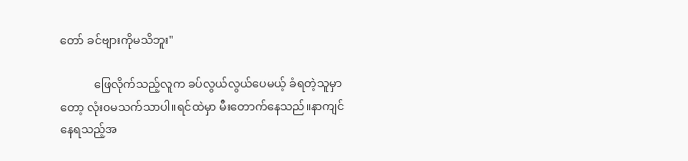တော် ခင်ဗျားကိုမသိဘူး"

            ဖြေလိုက်သည့်လူက ခပ်လွယ်လွယ်ပေမယ့် ခံရတဲ့သူမှာတော့ လုံး၀မသက်သာပါ။ရင်ထဲမှာ မီးတောက်နေသည်။နာကျင်နေရသည့်အ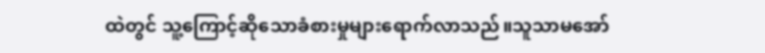ထဲတွင် သူ့ကြောင့်ဆိုသောခံစားမှုများရောက်လာသည်။သူသာမအော်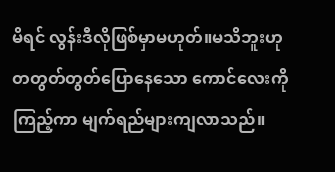မိရင် လွန်းဒီလိုဖြစ်မှာမဟုတ်။မသိဘူးဟု တတွတ်တွတ်ပြောနေသော ကောင်လေးကိုကြည့်ကာ မျက်ရည်များကျလာသည်။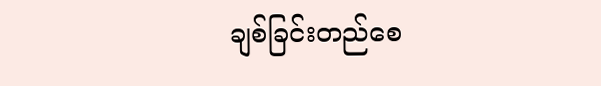ချစ်ခြင်းတည်စေ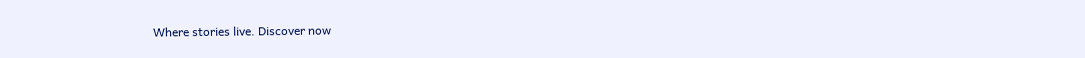Where stories live. Discover now